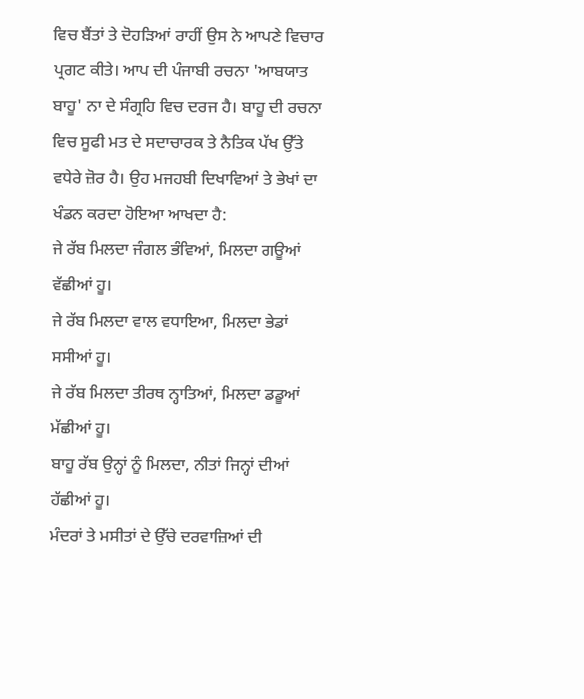ਵਿਚ ਬੈਂਤਾਂ ਤੇ ਦੋਹੜਿਆਂ ਰਾਹੀਂ ਉਸ ਨੇ ਆਪਣੇ ਵਿਚਾਰ ਪ੍ਰਗਟ ਕੀਤੇ। ਆਪ ਦੀ ਪੰਜਾਬੀ ਰਚਨਾ 'ਆਬਯਾਤ ਬਾਹੂ' ਨਾ ਦੇ ਸੰਗ੍ਰਹਿ ਵਿਚ ਦਰਜ ਹੈ। ਬਾਹੂ ਦੀ ਰਚਨਾ ਵਿਚ ਸੂਫੀ ਮਤ ਦੇ ਸਦਾਚਾਰਕ ਤੇ ਨੈਤਿਕ ਪੱਖ ਉੱਤੇ ਵਧੇਰੇ ਜ਼ੋਰ ਹੈ। ਉਹ ਮਜਹਬੀ ਦਿਖਾਵਿਆਂ ਤੇ ਭੇਖਾਂ ਦਾ ਖੰਡਨ ਕਰਦਾ ਹੋਇਆ ਆਖਦਾ ਹੈ:
ਜੇ ਰੱਬ ਮਿਲਦਾ ਜੰਗਲ ਭੰਵਿਆਂ, ਮਿਲਦਾ ਗਊਆਂ ਵੱਛੀਆਂ ਹੂ।
ਜੇ ਰੱਬ ਮਿਲਦਾ ਵਾਲ ਵਧਾਇਆ, ਮਿਲਦਾ ਭੇਡਾਂ ਸਸੀਆਂ ਹੂ।
ਜੇ ਰੱਬ ਮਿਲਦਾ ਤੀਰਥ ਨ੍ਹਾਤਿਆਂ, ਮਿਲਦਾ ਡਡੂਆਂ ਮੱਛੀਆਂ ਹੂ।
ਬਾਹੂ ਰੱਬ ਉਨ੍ਹਾਂ ਨੂੰ ਮਿਲਦਾ, ਨੀਤਾਂ ਜਿਨ੍ਹਾਂ ਦੀਆਂ ਹੱਛੀਆਂ ਹੂ।
ਮੰਦਰਾਂ ਤੇ ਮਸੀਤਾਂ ਦੇ ਉੱਚੇ ਦਰਵਾਜ਼ਿਆਂ ਦੀ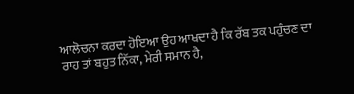ਆਲੋਚਨਾ ਕਰਦਾ ਹੋਇਆ ਉਹ ਆਖਦਾ ਹੈ ਕਿ ਰੱਬ ਤਕ ਪਹੁੰਚਣ ਦਾ ਰਾਹ ਤਾਂ ਬਹੁਤ ਨਿੱਕਾ, ਮੇਰੀ ਸਮਾਨ ਹੈ,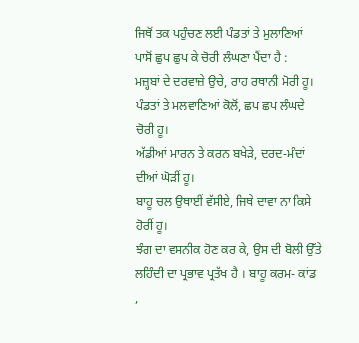ਜਿਥੋਂ ਤਕ ਪਹੁੰਚਣ ਲਈ ਪੰਡਤਾਂ ਤੇ ਮੁਲਾਣਿਆਂ ਪਾਸੋਂ ਛੁਪ ਛੁਪ ਕੇ ਚੋਰੀ ਲੰਘਣਾ ਪੈਂਦਾ ਹੈ :
ਮਜ਼੍ਹਬਾਂ ਦੇ ਦਰਵਾਜ਼ੇ ਉਚੇ, ਰਾਹ ਰਥਾਨੀ ਮੋਰੀ ਹੂ।
ਪੰਡਤਾਂ ਤੇ ਮਲਵਾਣਿਆਂ ਕੋਲੋਂ, ਛਪ ਛਪ ਲੰਘਦੇ ਚੋਰੀ ਹੂ।
ਅੱਡੀਆਂ ਮਾਰਨ ਤੇ ਕਰਨ ਬਖੇੜੇ, ਦਰਦ-ਮੰਦਾਂ ਦੀਆਂ ਘੋੜੀਂ ਹੂ।
ਬਾਹੂ ਚਲ ਉਥਾਈਂ ਵੱਸੀਏ, ਜਿਥੇ ਦਾਵਾ ਨਾ ਕਿਸੇ ਹੋਰੀਂ ਹੂ।
ਝੰਗ ਦਾ ਵਸਨੀਕ ਹੋਣ ਕਰ ਕੇ, ਉਸ ਦੀ ਬੋਲੀ ਉੱਤੇ ਲਹਿੰਦੀ ਦਾ ਪ੍ਰਭਾਵ ਪ੍ਰਤੱਖ ਹੈ । ਬਾਹੂ ਕਰਮ- ਕਾਂਡ ,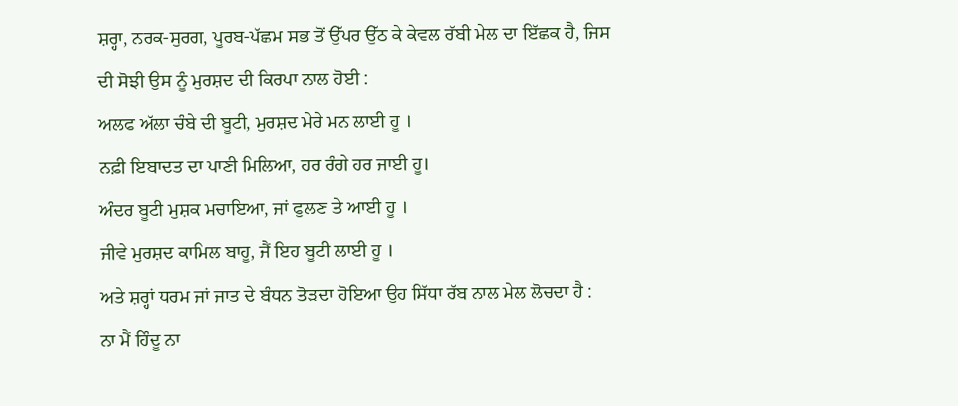ਸ਼ਰ੍ਹਾ, ਨਰਕ-ਸੁਰਗ, ਪੂਰਬ-ਪੱਛਮ ਸਭ ਤੋਂ ਉੱਪਰ ਉੱਠ ਕੇ ਕੇਵਲ ਰੱਬੀ ਮੇਲ ਦਾ ਇੱਛਕ ਹੈ, ਜਿਸ ਦੀ ਸੋਝੀ ਉਸ ਨੂੰ ਮੁਰਸ਼ਦ ਦੀ ਕਿਰਪਾ ਨਾਲ ਹੋਈ :
ਅਲਫ ਅੱਲਾ ਚੰਬੇ ਦੀ ਬੂਟੀ, ਮੁਰਸ਼ਦ ਮੇਰੇ ਮਨ ਲਾਈ ਹੂ ।
ਨਫ਼ੀ ਇਬਾਦਤ ਦਾ ਪਾਣੀ ਮਿਲਿਆ, ਹਰ ਰੰਗੇ ਹਰ ਜਾਈ ਹੂ।
ਅੰਦਰ ਬੂਟੀ ਮੁਸ਼ਕ ਮਚਾਇਆ, ਜਾਂ ਫੁਲਣ ਤੇ ਆਈ ਹੂ ।
ਜੀਵੇ ਮੁਰਸ਼ਦ ਕਾਮਿਲ ਬਾਹੂ, ਜੈਂ ਇਹ ਬੂਟੀ ਲਾਈ ਹੂ ।
ਅਤੇ ਸ਼ਰ੍ਹਾਂ ਧਰਮ ਜਾਂ ਜਾਤ ਦੇ ਬੰਧਨ ਤੋੜਦਾ ਹੋਇਆ ਉਹ ਸਿੱਧਾ ਰੱਬ ਨਾਲ ਮੇਲ ਲੋਚਦਾ ਹੈ :
ਨਾ ਮੈਂ ਹਿੰਦੂ ਨਾ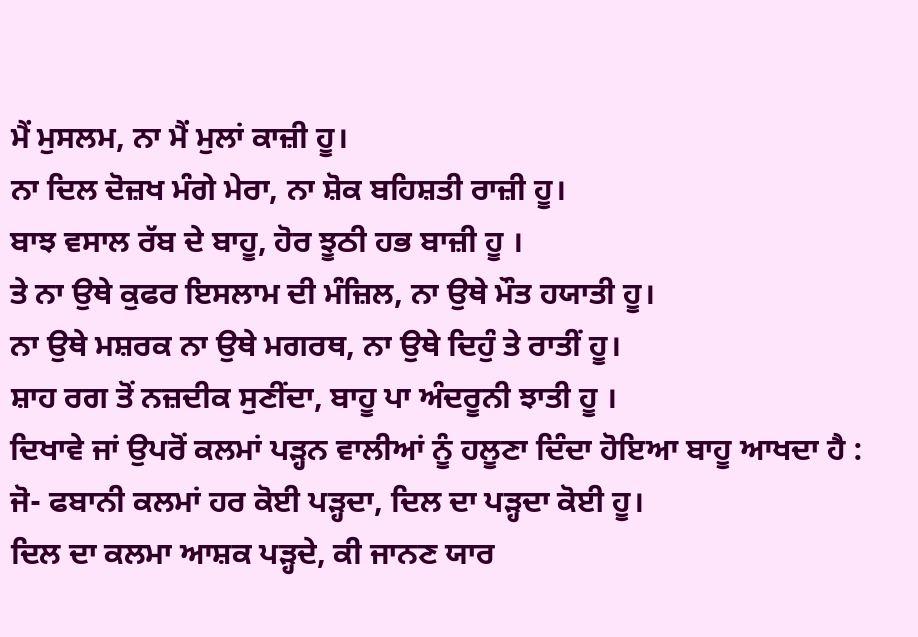ਮੈਂ ਮੁਸਲਮ, ਨਾ ਮੈਂ ਮੁਲਾਂ ਕਾਜ਼ੀ ਹੂ।
ਨਾ ਦਿਲ ਦੋਜ਼ਖ ਮੰਗੇ ਮੇਰਾ, ਨਾ ਸ਼ੋਕ ਬਹਿਸ਼ਤੀ ਰਾਜ਼ੀ ਹੂ।
ਬਾਝ ਵਸਾਲ ਰੱਬ ਦੇ ਬਾਹੂ, ਹੋਰ ਝੂਠੀ ਹਭ ਬਾਜ਼ੀ ਹੂ ।
ਤੇ ਨਾ ਉਥੇ ਕੁਫਰ ਇਸਲਾਮ ਦੀ ਮੰਜ਼ਿਲ, ਨਾ ਉਥੇ ਮੌਤ ਹਯਾਤੀ ਹੂ।
ਨਾ ਉਥੇ ਮਸ਼ਰਕ ਨਾ ਉਥੇ ਮਗਰਥ, ਨਾ ਉਥੇ ਦਿਹੁੰ ਤੇ ਰਾਤੀਂ ਹੂ।
ਸ਼ਾਹ ਰਗ ਤੋਂ ਨਜ਼ਦੀਕ ਸੁਣੀਂਦਾ, ਬਾਹੂ ਪਾ ਅੰਦਰੂਨੀ ਝਾਤੀ ਹੂ ।
ਦਿਖਾਵੇ ਜਾਂ ਉਪਰੋਂ ਕਲਮਾਂ ਪੜ੍ਹਨ ਵਾਲੀਆਂ ਨੂੰ ਹਲੂਣਾ ਦਿੰਦਾ ਹੋਇਆ ਬਾਹੂ ਆਖਦਾ ਹੈ :
ਜੋ- ਫਬਾਨੀ ਕਲਮਾਂ ਹਰ ਕੋਈ ਪੜ੍ਹਦਾ, ਦਿਲ ਦਾ ਪੜ੍ਹਦਾ ਕੋਈ ਹੂ।
ਦਿਲ ਦਾ ਕਲਮਾ ਆਸ਼ਕ ਪੜ੍ਹਦੇ, ਕੀ ਜਾਨਣ ਯਾਰ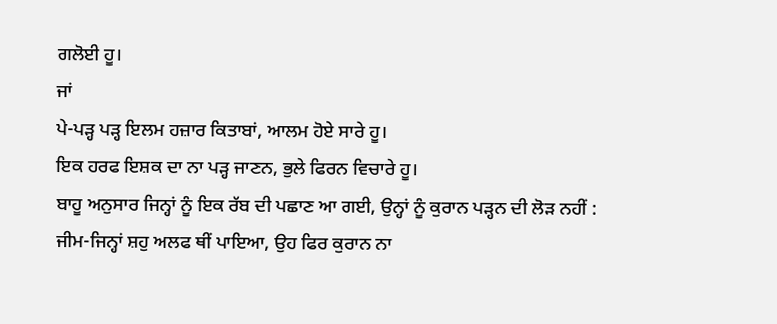ਗਲੋਈ ਹੂ।
ਜਾਂ
ਪੇ-ਪੜ੍ਹ ਪੜ੍ਹ ਇਲਮ ਹਜ਼ਾਰ ਕਿਤਾਬਾਂ, ਆਲਮ ਹੋਏ ਸਾਰੇ ਹੂ।
ਇਕ ਹਰਫ ਇਸ਼ਕ ਦਾ ਨਾ ਪੜ੍ਹ ਜਾਣਨ, ਭੁਲੇ ਫਿਰਨ ਵਿਚਾਰੇ ਹੂ।
ਬਾਹੂ ਅਨੁਸਾਰ ਜਿਨ੍ਹਾਂ ਨੂੰ ਇਕ ਰੱਬ ਦੀ ਪਛਾਣ ਆ ਗਈ, ਉਨ੍ਹਾਂ ਨੂੰ ਕੁਰਾਨ ਪੜ੍ਹਨ ਦੀ ਲੋੜ ਨਹੀਂ :
ਜੀਮ-ਜਿਨ੍ਹਾਂ ਸ਼ਹੁ ਅਲਫ ਥੀਂ ਪਾਇਆ, ਉਹ ਫਿਰ ਕੁਰਾਨ ਨਾ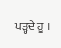ਪੜ੍ਹਦੇ ਹੂ ।